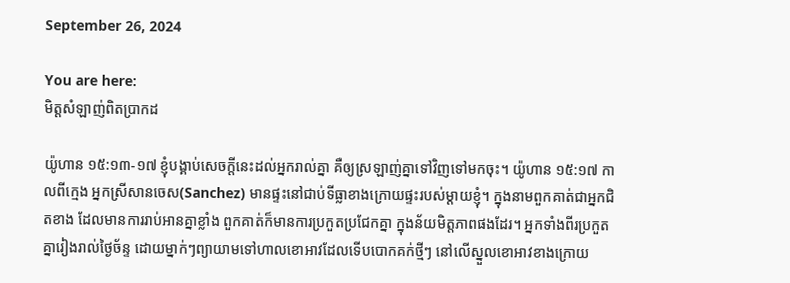September 26, 2024

You are here:
មិត្តសំឡាញ់ពិតប្រាកដ

យ៉ូហាន ១៥:១៣-១៧ ខ្ញុំបង្គាប់សេចក្តីនេះដល់អ្នករាល់គ្នា គឺឲ្យស្រឡាញ់គ្នាទៅវិញទៅមកចុះ។ យ៉ូហាន ១៥:១៧ កាលពីក្មេង អ្នកស្រីសានចេស(Sanchez) មានផ្ទះនៅជាប់ទីធ្លាខាងក្រោយផ្ទះរបស់ម្តាយខ្ញុំ។ ក្នុងនាមពួកគាត់ជាអ្នកជិតខាង ដែលមានការរាប់អានគ្នាខ្លាំង ពួកគាត់ក៏មានការប្រកួតប្រជែកគ្នា ក្នុងន័យមិត្តភាពផងដែរ។ អ្នកទាំងពីរប្រកួតគ្នារៀងរាល់ថ្ងៃច័ន្ទ ដោយម្នាក់ៗព្យាយាមទៅហាលខោអាវដែលទើបបោកគក់ថ្មីៗ នៅលើស្នួលខោអាវខាងក្រោយ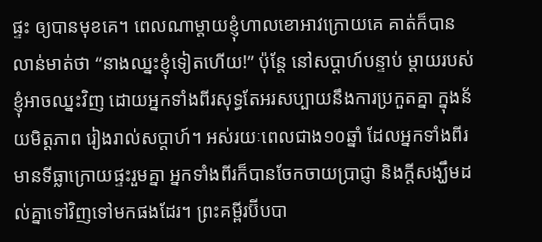ផ្ទះ ឲ្យបានមុខគេ។ ពេលណាម្តាយខ្ញុំហាលខោអាវក្រោយគេ គាត់ក៏បានលាន់មាត់ថា “នាងឈ្នះខ្ញុំទៀតហើយ!” ប៉ុន្តែ នៅសប្តាហ៍បន្ទាប់ ម្តាយរបស់ខ្ញុំអាចឈ្នះវិញ ដោយអ្នកទាំងពីរសុទ្ធតែអរសប្បាយនឹងការប្រកួតគ្នា ក្នុងន័យមិត្តភាព រៀងរាល់សប្តាហ៍។ អស់រយៈពេលជាង១០ឆ្នាំ ដែលអ្នកទាំងពីរមានទីធ្លាក្រោយផ្ទះរួមគ្នា អ្នកទាំងពីរក៏បានចែកចាយប្រាជ្ញា និងក្តីសង្ឃឹមដល់គ្នាទៅវិញទៅមកផងដែរ។ ព្រះគម្ពីរប៊ីបបា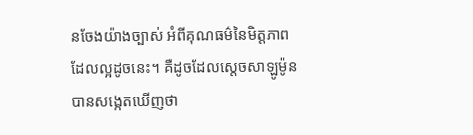នចែងយ៉ាងច្បាស់ អំពីគុណធម៌នៃមិត្តភាពដែលល្អដូចនេះ។ គឺដូចដែលស្តេចសាឡូម៉ូនបានសង្កេតឃើញថា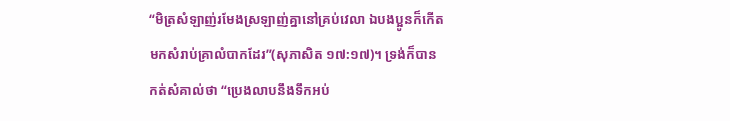“មិត្រសំឡាញ់រមែងស្រឡាញ់គ្នានៅគ្រប់វេលា ឯបងប្អូនក៏កើតមកសំរាប់គ្រាលំបាកដែរ”(សុភាសិត ១៧:១៧)។ ទ្រង់ក៏បានកត់សំគាល់ថា “ប្រេងលាបនឹងទឹកអប់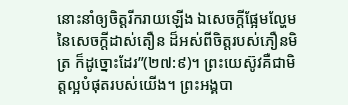នោះនាំឲ្យចិត្តរីករាយឡើង ឯសេចក្តីផ្អែមល្ហែម នៃសេចក្តីដាស់តឿន ដ៏អស់ពីចិត្តរបស់ភឿនមិត្រ ក៏ដូច្នោះដែរ”(២៧:៩)។ ព្រះយេស៊ូវគឺជាមិត្តល្អបំផុតរបស់យើង។ ព្រះអង្គបា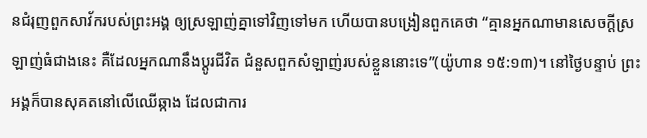នជំរុញពួកសាវ័ករបស់ព្រះអង្គ ឲ្យស្រឡាញ់គ្នាទៅវិញទៅមក ហើយបានបង្រៀនពួកគេថា “គ្មានអ្នកណាមានសេចក្តីស្រឡាញ់ធំជាងនេះ គឺដែលអ្នកណានឹងប្តូរជីវិត ជំនួសពួកសំឡាញ់របស់ខ្លួននោះទេ”(យ៉ូហាន ១៥:១៣)។ នៅថ្ងៃបន្ទាប់ ព្រះអង្គក៏បានសុគតនៅលើឈើឆ្កាង ដែលជាការ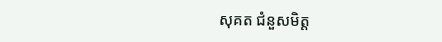សុគត ជំនួសមិត្ត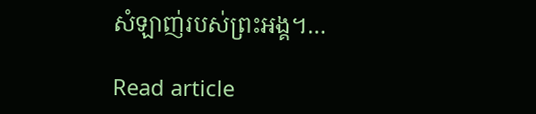សំឡាញ់របស់ព្រះអង្គ។…

Read article